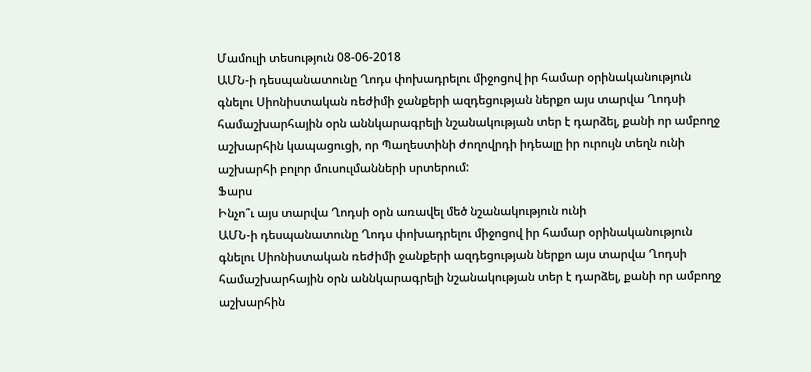Մամուլի տեսություն 08-06-2018
ԱՄՆ-ի դեսպանատունը Ղոդս փոխադրելու միջոցով իր համար օրինականություն գնելու Սիոնիստական ռեժիմի ջանքերի ազդեցության ներքո այս տարվա Ղոդսի համաշխարհային օրն աննկարագրելի նշանակության տեր է դարձել, քանի որ ամբողջ աշխարհին կապացուցի, որ Պաղեստինի ժողովրդի իդեալը իր ուրույն տեղն ունի աշխարհի բոլոր մուսուլմանների սրտերում:
Ֆարս
Ինչո՞ւ այս տարվա Ղոդսի օրն առավել մեծ նշանակություն ունի
ԱՄՆ-ի դեսպանատունը Ղոդս փոխադրելու միջոցով իր համար օրինականություն գնելու Սիոնիստական ռեժիմի ջանքերի ազդեցության ներքո այս տարվա Ղոդսի համաշխարհային օրն աննկարագրելի նշանակության տեր է դարձել, քանի որ ամբողջ աշխարհին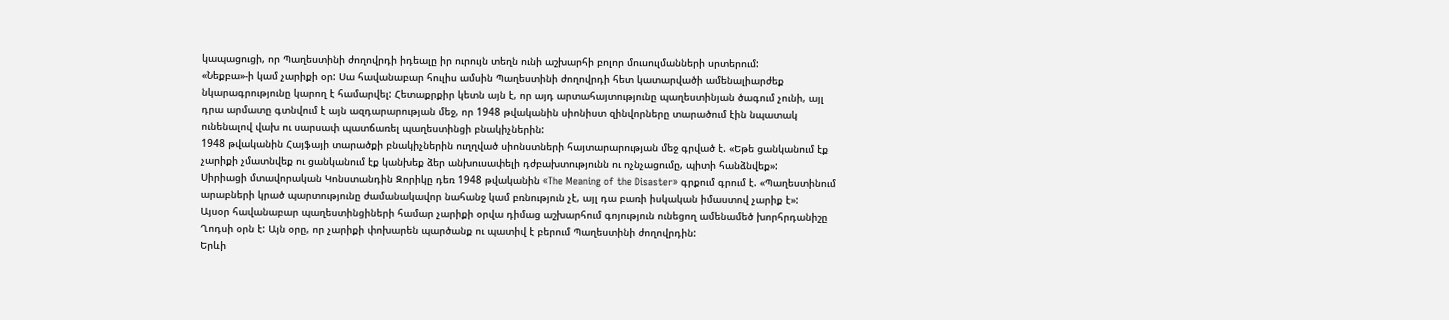կապացուցի, որ Պաղեստինի ժողովրդի իդեալը իր ուրույն տեղն ունի աշխարհի բոլոր մուսուլմանների սրտերում:
«Նեքբա»-ի կամ չարիքի օր: Սա հավանաբար հուլիս ամսին Պաղեստինի ժողովրդի հետ կատարվածի ամենալիարժեք նկարագրությունը կարող է համարվել: Հետաքրքիր կետն այն է, որ այդ արտահայտությունը պաղեստինյան ծագում չունի, այլ դրա արմատը գտնվում է այն ազդարարության մեջ, որ 1948 թվականին սիոնիստ զինվորները տարածում էին նպատակ ունենալով վախ ու սարսափ պատճառել պաղեստինցի բնակիչներին:
1948 թվականին Հայֆայի տարածքի բնակիչներին ուղղված սիոնստների հայտարարության մեջ գրված է. «Եթե ցանկանում էք չարիքի չմատնվեք ու ցանկանում էք կանխեք ձեր անխուսափելի դժբախտությունն ու ոչնչացումը, պիտի հանձնվեք»:
Սիրիացի մտավորական Կոնստանդին Զորիկը դեռ 1948 թվականին «The Meaning of the Disaster» գրքում գրում է. «Պաղեստինում արաբների կրած պարտությունը ժամանակավոր նահանջ կամ բռնություն չէ, այլ դա բառի իսկական իմաստով չարիք է»:
Այսօր հավանաբար պաղեստինցիների համար չարիքի օրվա դիմաց աշխարհում գոյություն ունեցող ամենամեծ խորհրդանիշը Ղոդսի օրն է: Այն օրը, որ չարիքի փոխարեն պարծանք ու պատիվ է բերում Պաղեստինի ժողովրդին:
Երևի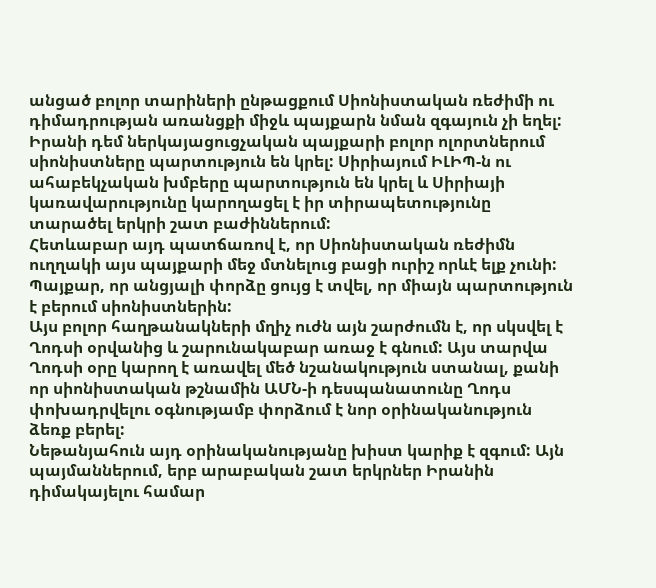անցած բոլոր տարիների ընթացքում Սիոնիստական ռեժիմի ու դիմադրության առանցքի միջև պայքարն նման զգայուն չի եղել: Իրանի դեմ ներկայացուցչական պայքարի բոլոր ոլորտներում սիոնիստները պարտություն են կրել: Սիրիայում ԻԼԻՊ-ն ու ահաբեկչական խմբերը պարտություն են կրել և Սիրիայի կառավարությունը կարողացել է իր տիրապետությունը տարածել երկրի շատ բաժիններում:
Հետևաբար այդ պատճառով է, որ Սիոնիստական ռեժիմն ուղղակի այս պայքարի մեջ մտնելուց բացի ուրիշ որևէ ելք չունի: Պայքար, որ անցյալի փորձը ցույց է տվել, որ միայն պարտություն է բերում սիոնիստներին:
Այս բոլոր հաղթանակների մղիչ ուժն այն շարժումն է, որ սկսվել է Ղոդսի օրվանից և շարունակաբար առաջ է գնում: Այս տարվա Ղոդսի օրը կարող է առավել մեծ նշանակություն ստանալ, քանի որ սիոնիստական թշնամին ԱՄՆ-ի դեսպանատունը Ղոդս փոխադրվելու օգնությամբ փորձում է նոր օրինականություն ձեռք բերել:
Նեթանյահուն այդ օրինականությանը խիստ կարիք է զգում: Այն պայմաններում, երբ արաբական շատ երկրներ Իրանին դիմակայելու համար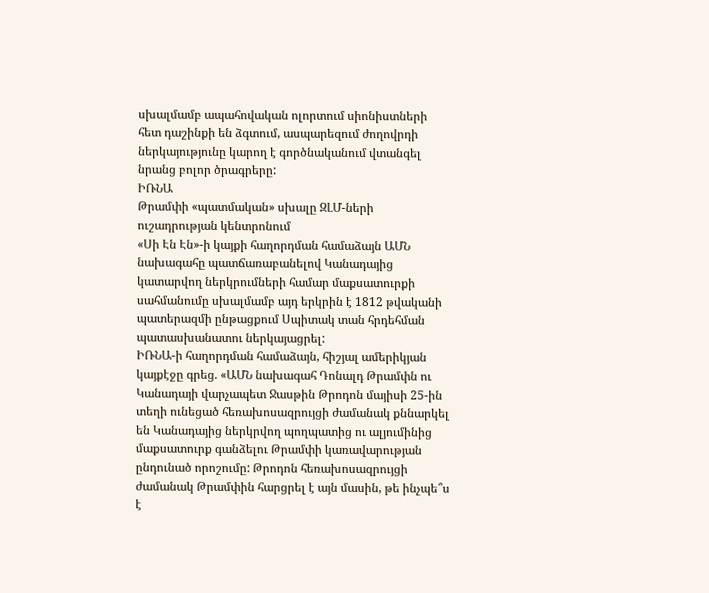սխալմամբ ապահովական ոլորտում սիոնիստների հետ դաշինքի են ձգտում, ասպարեզում ժողովրդի ներկայությունը կարող է գործնականում վտանգել նրանց բոլոր ծրագրերը:
ԻՌՆԱ
Թրամփի «պատմական» սխալը ԶԼՄ-ների ուշադրության կենտրոնում
«Սի Էն Էն»-ի կայքի հաղորդման համաձայն ԱՄՆ նախագահը պատճառաբանելով Կանադայից կատարվող ներկրումների համար մաքսատուրքի սահմանումը սխալմամբ այդ երկրին է 1812 թվականի պատերազմի ընթացքում Սպիտակ տան հրդեհման պատասխանատու ներկայացրել:
ԻՌՆԱ-ի հաղորդման համաձայն, հիշյալ ամերիկյան կայքէջը գրեց. «ԱՄՆ նախագահ Դոնալդ Թրամփն ու Կանադայի վարչապետ Ջասթին Թրոդոն մայիսի 25-ին տեղի ունեցած հեռախոսազրույցի ժամանակ քննարկել են Կանադայից ներկրվող պողպատից ու ալյումինից մաքսատուրք գանձելու Թրամփի կառավարության ընդունած որոշումը: Թրոդոն հեռախոսազրույցի ժամանակ Թրամփին հարցրել է այն մասին, թե ինչպե՞ս է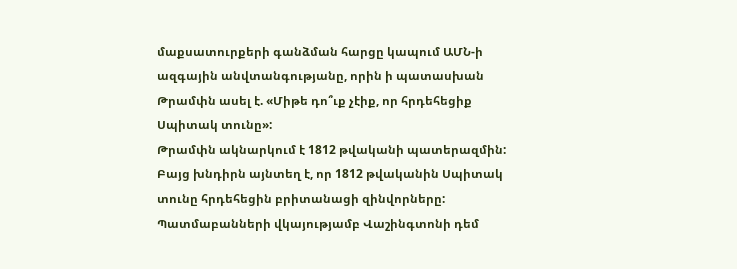մաքսատուրքերի գանձման հարցը կապում ԱՄՆ-ի ազգային անվտանգությանը, որին ի պատասխան Թրամփն ասել է. «Միթե դո՞ւք չէիք, որ հրդեհեցիք Սպիտակ տունը»:
Թրամփն ակնարկում է 1812 թվականի պատերազմին: Բայց խնդիրն այնտեղ է, որ 1812 թվականին Սպիտակ տունը հրդեհեցին բրիտանացի զինվորները: Պատմաբանների վկայությամբ Վաշինգտոնի դեմ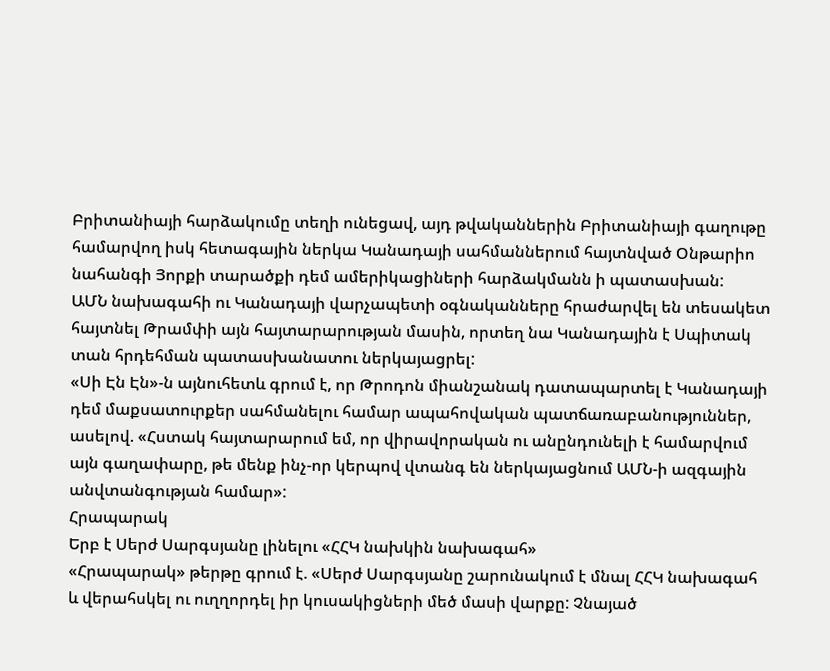Բրիտանիայի հարձակումը տեղի ունեցավ, այդ թվականներին Բրիտանիայի գաղութը համարվող իսկ հետագային ներկա Կանադայի սահմաններում հայտնված Օնթարիո նահանգի Յորքի տարածքի դեմ ամերիկացիների հարձակմանն ի պատասխան:
ԱՄՆ նախագահի ու Կանադայի վարչապետի օգնականները հրաժարվել են տեսակետ հայտնել Թրամփի այն հայտարարության մասին, որտեղ նա Կանադային է Սպիտակ տան հրդեհման պատասխանատու ներկայացրել:
«Սի Էն Էն»-ն այնուհետև գրում է, որ Թրոդոն միանշանակ դատապարտել է Կանադայի դեմ մաքսատուրքեր սահմանելու համար ապահովական պատճառաբանություններ, ասելով. «Հստակ հայտարարում եմ, որ վիրավորական ու անընդունելի է համարվում այն գաղափարը, թե մենք ինչ-որ կերպով վտանգ են ներկայացնում ԱՄՆ-ի ազգային անվտանգության համար»:
Հրապարակ
Երբ է Սերժ Սարգսյանը լինելու «ՀՀԿ նախկին նախագահ»
«Հրապարակ» թերթը գրում է. «Սերժ Սարգսյանը շարունակում է մնալ ՀՀԿ նախագահ և վերահսկել ու ուղղորդել իր կուսակիցների մեծ մասի վարքը: Չնայած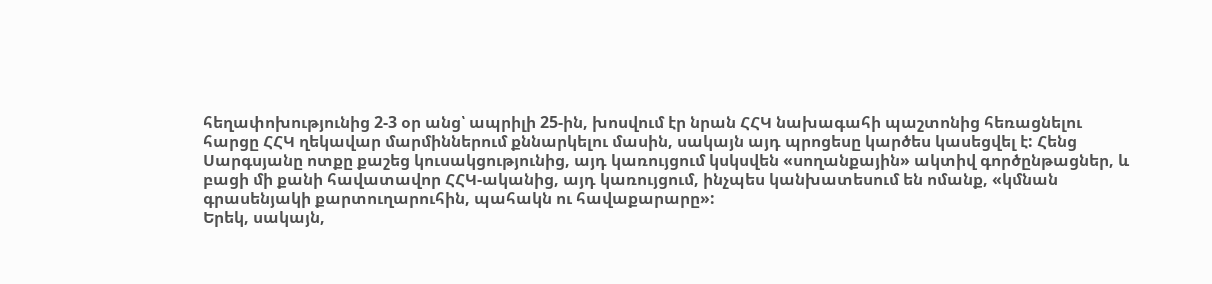հեղափոխությունից 2-3 օր անց՝ ապրիլի 25-ին, խոսվում էր նրան ՀՀԿ նախագահի պաշտոնից հեռացնելու հարցը ՀՀԿ ղեկավար մարմիններում քննարկելու մասին, սակայն այդ պրոցեսը կարծես կասեցվել է: Հենց Սարգսյանը ոտքը քաշեց կուսակցությունից, այդ կառույցում կսկսվեն «սողանքային» ակտիվ գործընթացներ, և բացի մի քանի հավատավոր ՀՀԿ-ականից, այդ կառույցում, ինչպես կանխատեսում են ոմանք, «կմնան գրասենյակի քարտուղարուհին, պահակն ու հավաքարարը»:
Երեկ, սակայն,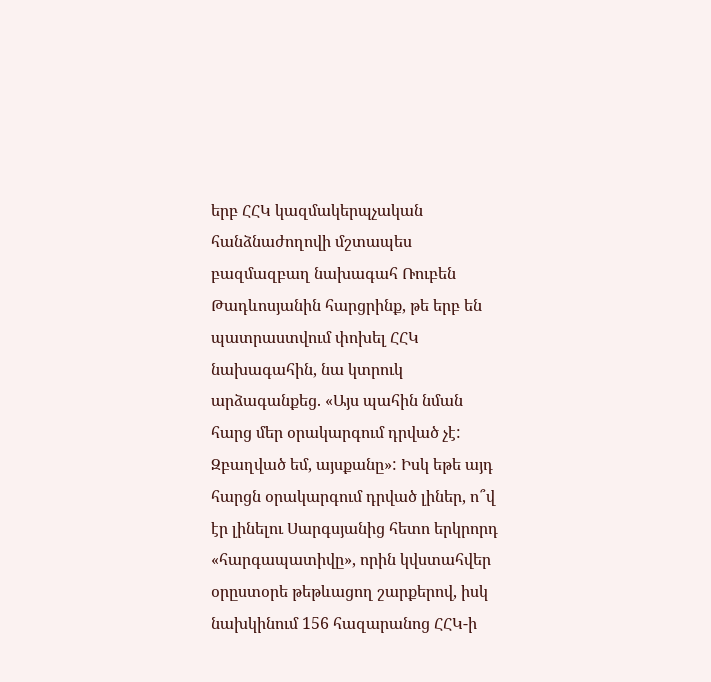երբ ՀՀԿ կազմակերպչական հանձնաժողովի մշտապես բազմազբաղ նախագահ Ռուբեն Թադևոսյանին հարցրինք, թե երբ են պատրաստվում փոխել ՀՀԿ նախագահին, նա կտրուկ արձագանքեց. «Այս պահին նման հարց մեր օրակարգում դրված չէ: Զբաղված եմ, այսքանը»: Իսկ եթե այդ հարցն օրակարգում դրված լիներ, ո՞վ էր լինելու Սարգսյանից հետո երկրորդ «հարգապատիվը», որին կվստահվեր օրըստօրե թեթևացող շարքերով, իսկ նախկինում 156 հազարանոց ՀՀԿ-ի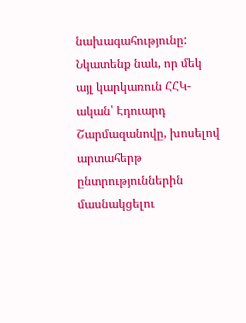նախագահությունը: Նկատենք նաև, որ մեկ այլ կարկառուն ՀՀԿ-ական՝ Էդուարդ Շարմազանովը, խոսելով արտահերթ ընտրություններին մասնակցելու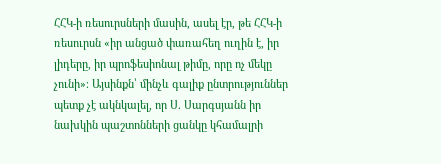ՀՀԿ-ի ռեսուրսների մասին, ասել էր, թե ՀՀԿ-ի ռեսուրսն «իր անցած փառահեղ ուղին է, իր լիդերը, իր պրոֆեսիոնալ թիմը, որը ոչ մեկը չունի»։ Այսինքն՝ մինչև գալիք ընտրություններ պետք չէ ակնկալել, որ Ս. Սարգսյանն իր նախկին պաշտոնների ցանկը կհամալրի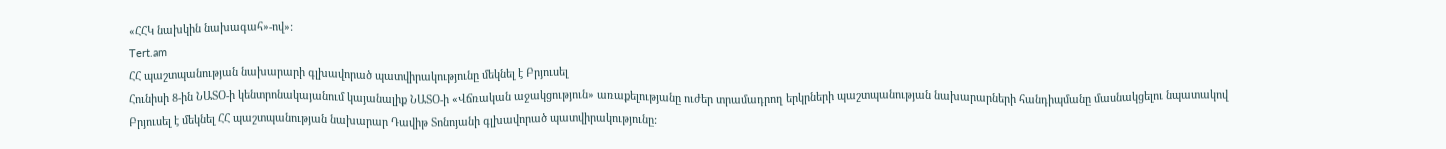«ՀՀԿ նախկին նախագահ»-ով»:
Tert.am
ՀՀ պաշտպանության նախարարի գլխավորած պատվիրակությունը մեկնել է Բրյուսել
Հունիսի 8-ին ՆԱՏՕ-ի կենտրոնակայանում կայանալիք ՆԱՏՕ-ի «Վճռական աջակցություն» առաքելությանը ուժեր տրամադրող երկրների պաշտպանության նախարարների հանդիպմանը մասնակցելու նպատակով Բրյուսել է մեկնել ՀՀ պաշտպանության նախարար Դավիթ Տոնոյանի գլխավորած պատվիրակությունը: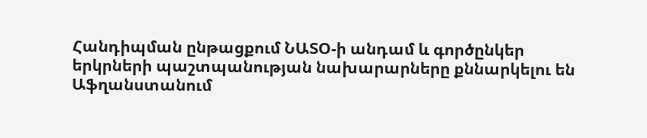Հանդիպման ընթացքում ՆԱՏՕ-ի անդամ և գործընկեր երկրների պաշտպանության նախարարները քննարկելու են Աֆղանստանում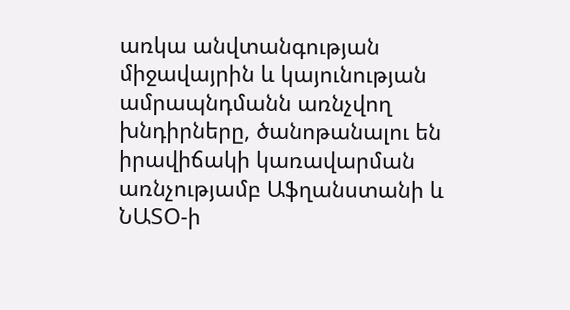առկա անվտանգության միջավայրին և կայունության ամրապնդմանն առնչվող խնդիրները, ծանոթանալու են իրավիճակի կառավարման առնչությամբ Աֆղանստանի և ՆԱՏՕ-ի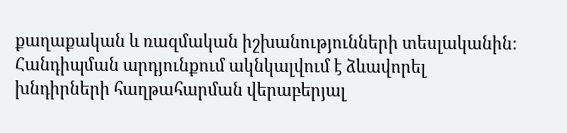քաղաքական և ռազմական իշխանությունների տեսլականին:
Հանդիպման արդյունքում ակնկալվում է ձևավորել խնդիրների հաղթահարման վերաբերյալ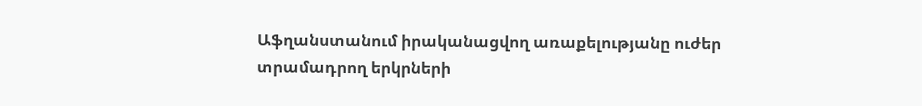Աֆղանստանում իրականացվող առաքելությանը ուժեր տրամադրող երկրների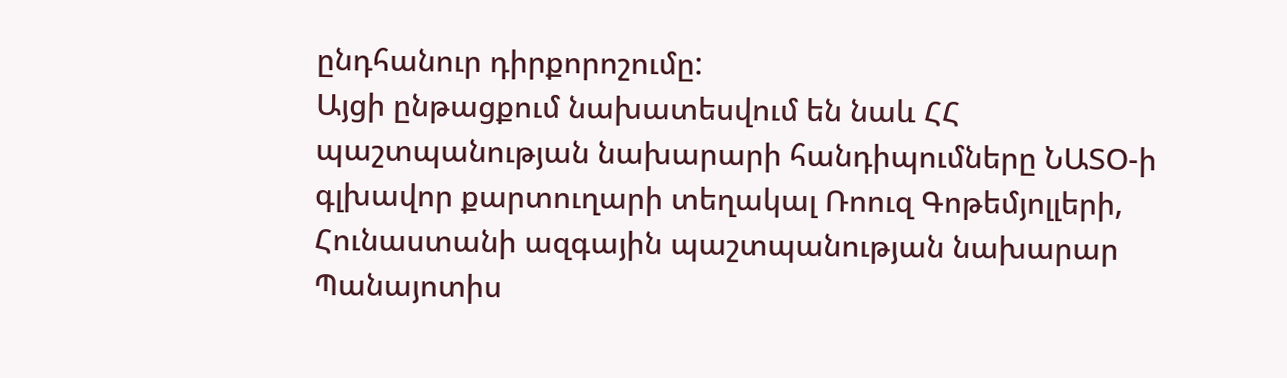ընդհանուր դիրքորոշումը:
Այցի ընթացքում նախատեսվում են նաև ՀՀ պաշտպանության նախարարի հանդիպումները ՆԱՏՕ-ի գլխավոր քարտուղարի տեղակալ Ռոուզ Գոթեմյոլլերի, Հունաստանի ազգային պաշտպանության նախարար Պանայոտիս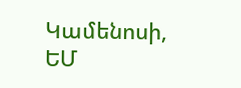Կամենոսի, ԵՄ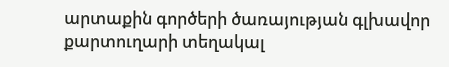արտաքին գործերի ծառայության գլխավոր քարտուղարի տեղակալ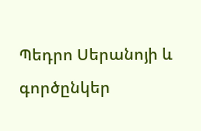Պեդրո Սերանոյի և գործընկեր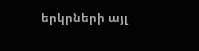երկրների այլ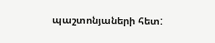պաշտոնյաների հետ: